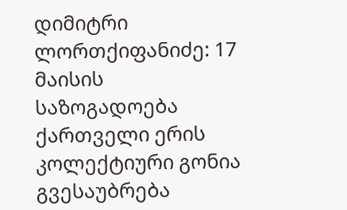დიმიტრი ლორთქიფანიძე: 17 მაისის საზოგადოება ქართველი ერის კოლექტიური გონია
გვესაუბრება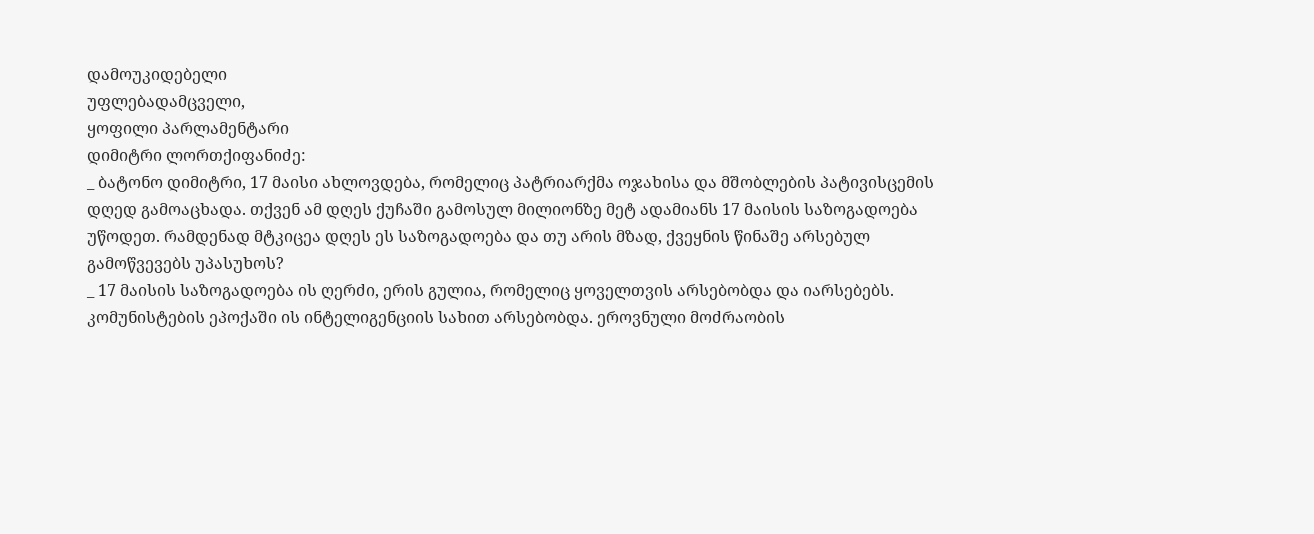დამოუკიდებელი
უფლებადამცველი,
ყოფილი პარლამენტარი
დიმიტრი ლორთქიფანიძე:
_ ბატონო დიმიტრი, 17 მაისი ახლოვდება, რომელიც პატრიარქმა ოჯახისა და მშობლების პატივისცემის დღედ გამოაცხადა. თქვენ ამ დღეს ქუჩაში გამოსულ მილიონზე მეტ ადამიანს 17 მაისის საზოგადოება უწოდეთ. რამდენად მტკიცეა დღეს ეს საზოგადოება და თუ არის მზად, ქვეყნის წინაშე არსებულ გამოწვევებს უპასუხოს?
_ 17 მაისის საზოგადოება ის ღერძი, ერის გულია, რომელიც ყოველთვის არსებობდა და იარსებებს. კომუნისტების ეპოქაში ის ინტელიგენციის სახით არსებობდა. ეროვნული მოძრაობის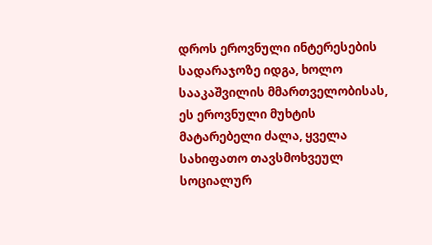დროს ეროვნული ინტერესების სადარაჯოზე იდგა, ხოლო სააკაშვილის მმართველობისას, ეს ეროვნული მუხტის მატარებელი ძალა, ყველა სახიფათო თავსმოხვეულ სოციალურ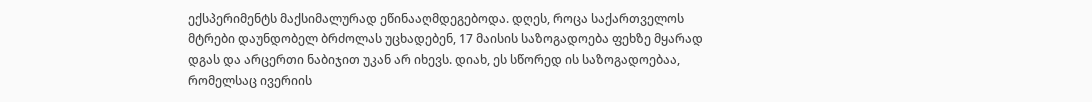ექსპერიმენტს მაქსიმალურად ეწინააღმდეგებოდა. დღეს, როცა საქართველოს მტრები დაუნდობელ ბრძოლას უცხადებენ, 17 მაისის საზოგადოება ფეხზე მყარად დგას და არცერთი ნაბიჯით უკან არ იხევს. დიახ, ეს სწორედ ის საზოგადოებაა, რომელსაც ივერიის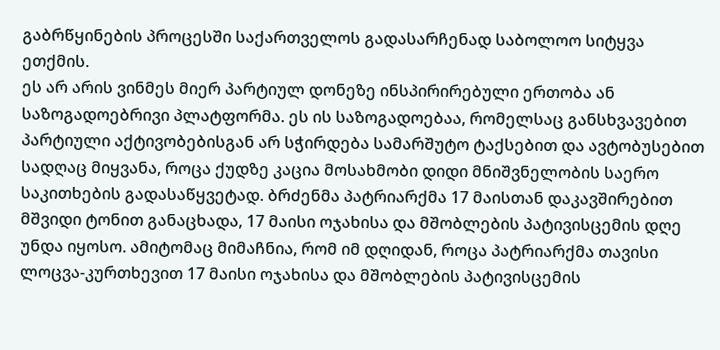გაბრწყინების პროცესში საქართველოს გადასარჩენად საბოლოო სიტყვა ეთქმის.
ეს არ არის ვინმეს მიერ პარტიულ დონეზე ინსპირირებული ერთობა ან საზოგადოებრივი პლატფორმა. ეს ის საზოგადოებაა, რომელსაც განსხვავებით პარტიული აქტივობებისგან არ სჭირდება სამარშუტო ტაქსებით და ავტობუსებით სადღაც მიყვანა, როცა ქუდზე კაცია მოსახმობი დიდი მნიშვნელობის საერო საკითხების გადასაწყვეტად. ბრძენმა პატრიარქმა 17 მაისთან დაკავშირებით მშვიდი ტონით განაცხადა, 17 მაისი ოჯახისა და მშობლების პატივისცემის დღე უნდა იყოსო. ამიტომაც მიმაჩნია, რომ იმ დღიდან, როცა პატრიარქმა თავისი ლოცვა-კურთხევით 17 მაისი ოჯახისა და მშობლების პატივისცემის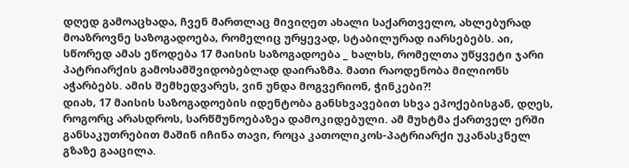დღედ გამოაცხადა, ჩვენ მართლაც მივიღეთ ახალი საქართველო, ახლებურად მოაზროვნე საზოგადოება, რომელიც ურყევად, სტაბილურად იარსებებს. აი, სწორედ ამას ეწოდება 17 მაისის საზოგადოება _ ხალხს, რომელთა უწყვეტი ჯარი პატრიარქის გამოსამშვიდობებლად დაირაზმა. მათი რაოდენობა მილიონს აჭარბებს. ამის შემხედვარეს, ვინ უნდა მოგვერიონ, ჭინკები?!
დიახ, 17 მაისის საზოგადოების იდენტობა განსხვავებით სხვა ეპოქებისგან, დღეს, როგორც არასდროს, სარწმუნოებაზეა დამოკიდებული. ამ მუხტმა ქართველ ერში განსაკუთრებით მაშინ იჩინა თავი, როცა კათოლიკოს-პატრიარქი უკანასკნელ გზაზე გააცილა.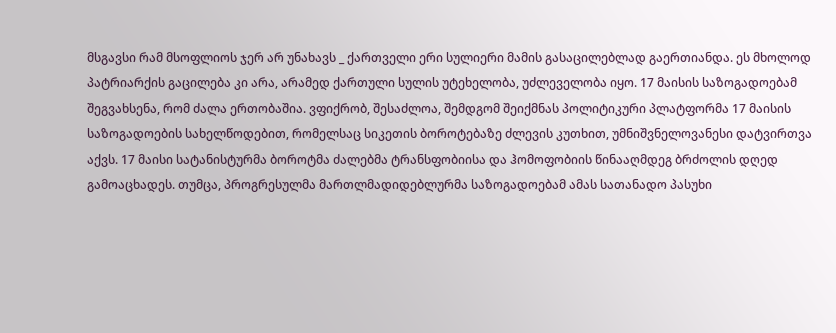მსგავსი რამ მსოფლიოს ჯერ არ უნახავს _ ქართველი ერი სულიერი მამის გასაცილებლად გაერთიანდა. ეს მხოლოდ პატრიარქის გაცილება კი არა, არამედ ქართული სულის უტეხელობა, უძლეველობა იყო. 17 მაისის საზოგადოებამ შეგვახსენა, რომ ძალა ერთობაშია. ვფიქრობ, შესაძლოა, შემდგომ შეიქმნას პოლიტიკური პლატფორმა 17 მაისის საზოგადოების სახელწოდებით, რომელსაც სიკეთის ბოროტებაზე ძლევის კუთხით, უმნიშვნელოვანესი დატვირთვა აქვს. 17 მაისი სატანისტურმა ბოროტმა ძალებმა ტრანსფობიისა და ჰომოფობიის წინააღმდეგ ბრძოლის დღედ გამოაცხადეს. თუმცა, პროგრესულმა მართლმადიდებლურმა საზოგადოებამ ამას სათანადო პასუხი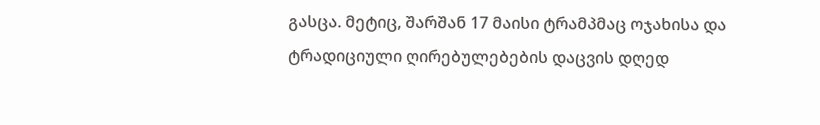გასცა. მეტიც, შარშან 17 მაისი ტრამპმაც ოჯახისა და ტრადიციული ღირებულებების დაცვის დღედ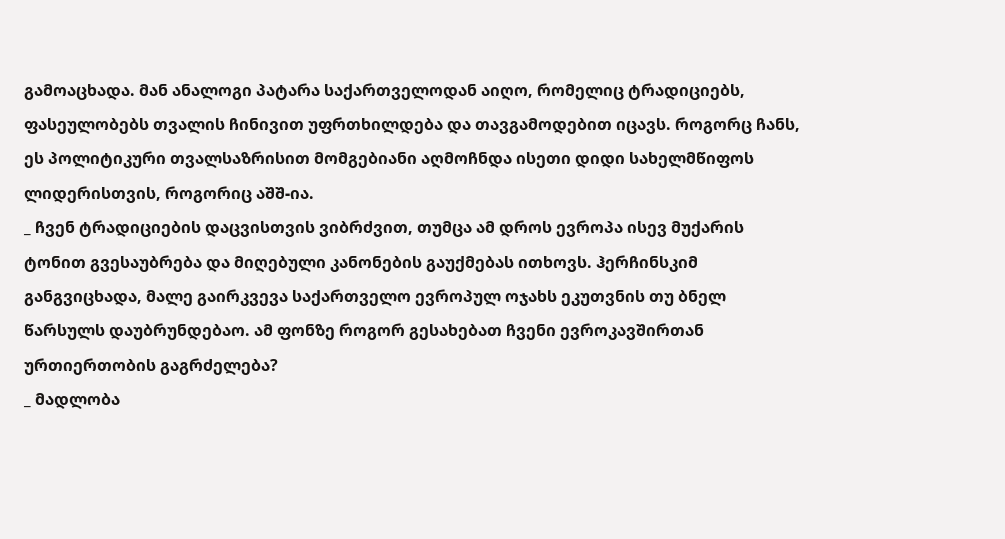გამოაცხადა. მან ანალოგი პატარა საქართველოდან აიღო, რომელიც ტრადიციებს, ფასეულობებს თვალის ჩინივით უფრთხილდება და თავგამოდებით იცავს. როგორც ჩანს, ეს პოლიტიკური თვალსაზრისით მომგებიანი აღმოჩნდა ისეთი დიდი სახელმწიფოს ლიდერისთვის, როგორიც აშშ-ია.
_ ჩვენ ტრადიციების დაცვისთვის ვიბრძვით, თუმცა ამ დროს ევროპა ისევ მუქარის ტონით გვესაუბრება და მიღებული კანონების გაუქმებას ითხოვს. ჰერჩინსკიმ განგვიცხადა, მალე გაირკვევა საქართველო ევროპულ ოჯახს ეკუთვნის თუ ბნელ წარსულს დაუბრუნდებაო. ამ ფონზე როგორ გესახებათ ჩვენი ევროკავშირთან ურთიერთობის გაგრძელება?
_ მადლობა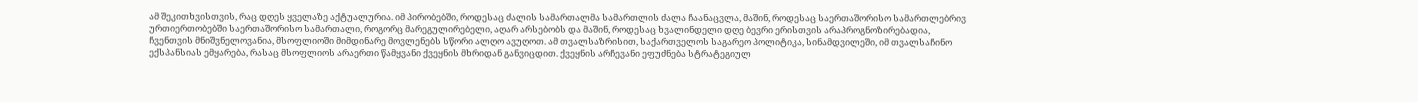ამ შეკითხვისთვის, რაც დღეს ყველაზე აქტუალურია. იმ პირობებში, როდესაც ძალის სამართალმა სამართლის ძალა ჩაანაცვლა, მაშინ, როდესაც საერთაშორისო სამართლებრივ ურთიერთობებში საერთაშორისო სამართალი, როგორც მარეგულირებელი, აღარ არსებობს და მაშინ, როდესაც ხვალინდელი დღე ბევრი ერისთვის არაპროგნოზირებადია, ჩვენთვის მნიშვნელოვანია, მსოფლიოში მიმდინარე მოვლენებს სწორი ალღო ავუღოთ. ამ თვალსაზრისით, საქართველოს საგარეო პოლიტიკა, სინამდვილეში, იმ თვალსაჩინო ექსპანსიას ემყარება, რასაც მსოფლიოს არაერთი წამყვანი ქვეყნის მხრიდან განვიცდით. ქვეყნის არჩევანი ეფუძნება სტრატეგიულ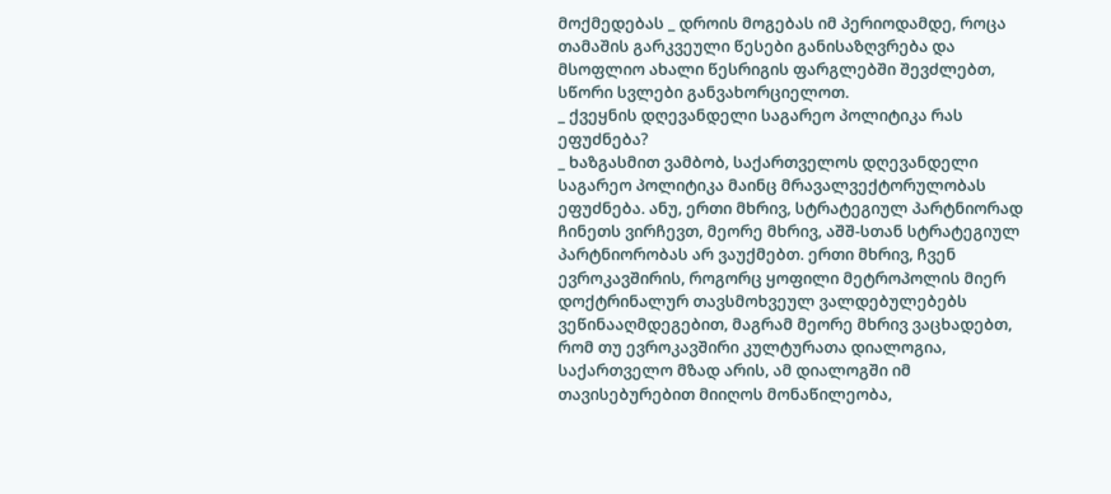მოქმედებას _ დროის მოგებას იმ პერიოდამდე, როცა თამაშის გარკვეული წესები განისაზღვრება და მსოფლიო ახალი წესრიგის ფარგლებში შევძლებთ, სწორი სვლები განვახორციელოთ.
_ ქვეყნის დღევანდელი საგარეო პოლიტიკა რას ეფუძნება?
_ ხაზგასმით ვამბობ, საქართველოს დღევანდელი საგარეო პოლიტიკა მაინც მრავალვექტორულობას ეფუძნება. ანუ, ერთი მხრივ, სტრატეგიულ პარტნიორად ჩინეთს ვირჩევთ, მეორე მხრივ, აშშ-სთან სტრატეგიულ პარტნიორობას არ ვაუქმებთ. ერთი მხრივ, ჩვენ ევროკავშირის, როგორც ყოფილი მეტროპოლის მიერ დოქტრინალურ თავსმოხვეულ ვალდებულებებს ვეწინააღმდეგებით, მაგრამ მეორე მხრივ ვაცხადებთ, რომ თუ ევროკავშირი კულტურათა დიალოგია, საქართველო მზად არის, ამ დიალოგში იმ თავისებურებით მიიღოს მონაწილეობა,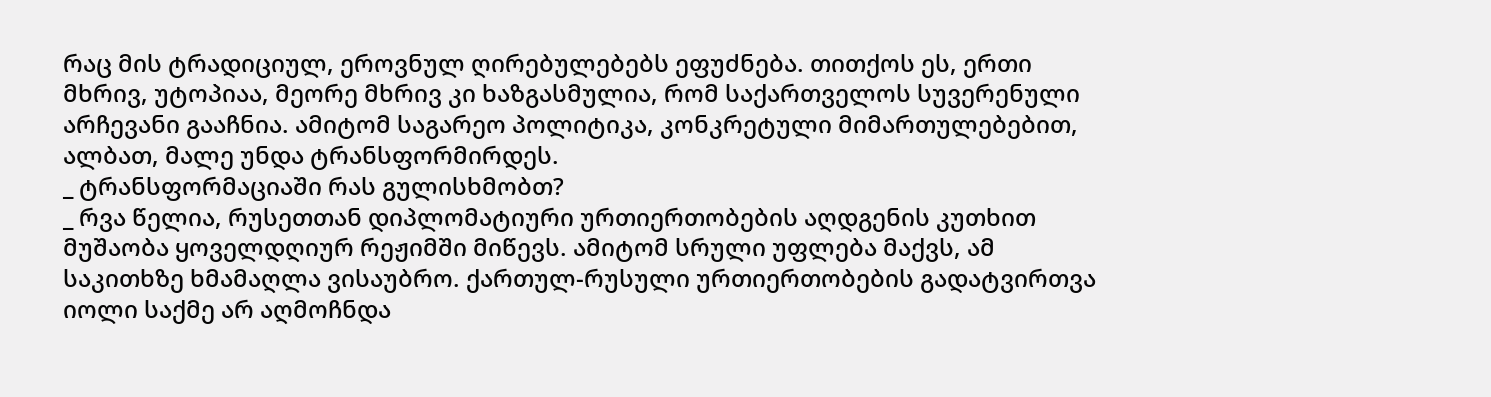რაც მის ტრადიციულ, ეროვნულ ღირებულებებს ეფუძნება. თითქოს ეს, ერთი მხრივ, უტოპიაა, მეორე მხრივ კი ხაზგასმულია, რომ საქართველოს სუვერენული არჩევანი გააჩნია. ამიტომ საგარეო პოლიტიკა, კონკრეტული მიმართულებებით, ალბათ, მალე უნდა ტრანსფორმირდეს.
_ ტრანსფორმაციაში რას გულისხმობთ?
_ რვა წელია, რუსეთთან დიპლომატიური ურთიერთობების აღდგენის კუთხით მუშაობა ყოველდღიურ რეჟიმში მიწევს. ამიტომ სრული უფლება მაქვს, ამ საკითხზე ხმამაღლა ვისაუბრო. ქართულ-რუსული ურთიერთობების გადატვირთვა იოლი საქმე არ აღმოჩნდა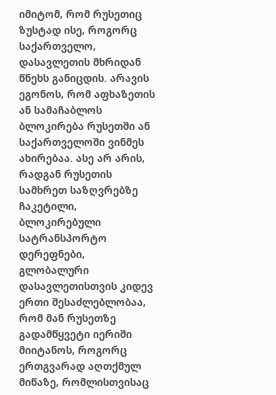იმიტომ, რომ რუსეთიც ზუსტად ისე, როგორც საქართველო, დასავლეთის მხრიდან წნეხს განიცდის. არავის ეგონოს, რომ აფხაზეთის ან სამაჩაბლოს ბლოკირება რუსეთში ან საქართველოში ვინმეს ახირებაა. ასე არ არის, რადგან რუსეთის სამხრეთ საზღვრებზე ჩაკეტილი, ბლოკირებული სატრანსპორტო დერეფნები, გლობალური დასავლეთისთვის კიდევ ერთი შესაძლებლობაა, რომ მან რუსეთზე გადამწყვეტი იერიში მიიტანოს, როგორც ერთგვარად აღთქმულ მიწაზე, რომლისთვისაც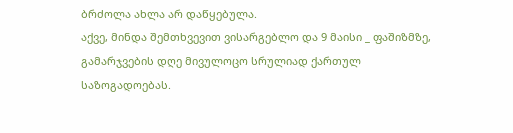ბრძოლა ახლა არ დაწყებულა.
აქვე, მინდა შემთხვევით ვისარგებლო და 9 მაისი _ ფაშიზმზე, გამარჯვების დღე მივულოცო სრულიად ქართულ საზოგადოებას.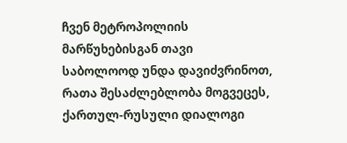ჩვენ მეტროპოლიის მარწუხებისგან თავი საბოლოოდ უნდა დავიძვრინოთ, რათა შესაძლებლობა მოგვეცეს, ქართულ-რუსული დიალოგი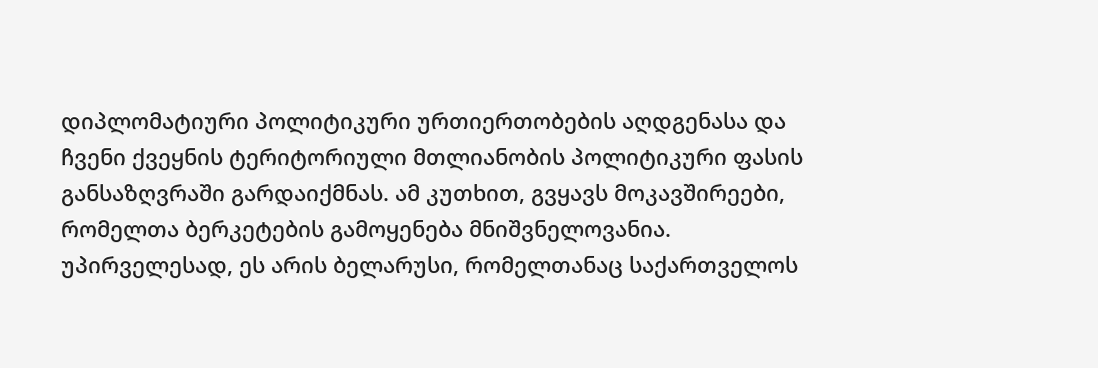დიპლომატიური პოლიტიკური ურთიერთობების აღდგენასა და ჩვენი ქვეყნის ტერიტორიული მთლიანობის პოლიტიკური ფასის განსაზღვრაში გარდაიქმნას. ამ კუთხით, გვყავს მოკავშირეები, რომელთა ბერკეტების გამოყენება მნიშვნელოვანია. უპირველესად, ეს არის ბელარუსი, რომელთანაც საქართველოს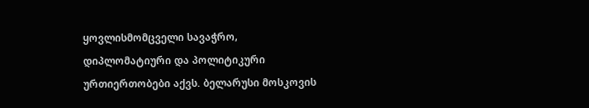ყოვლისმომცველი სავაჭრო, დიპლომატიური და პოლიტიკური ურთიერთობები აქვს. ბელარუსი მოსკოვის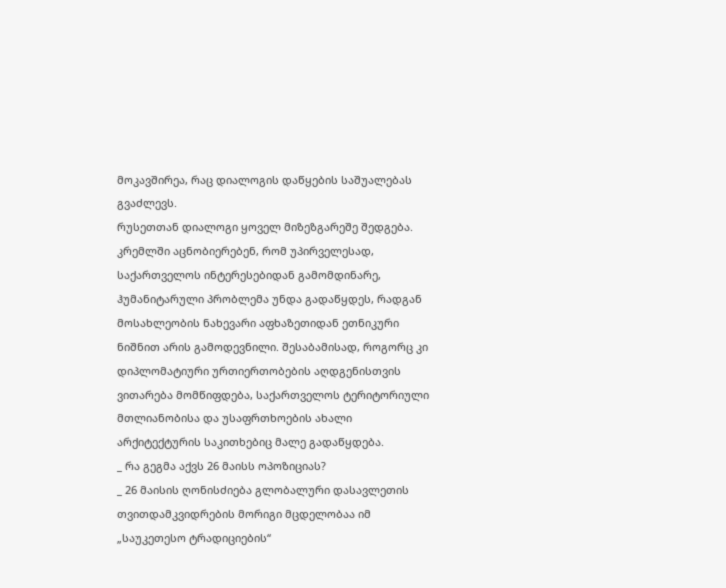მოკავშირეა, რაც დიალოგის დაწყების საშუალებას გვაძლევს.
რუსეთთან დიალოგი ყოველ მიზეზგარეშე შედგება. კრემლში აცნობიერებენ, რომ უპირველესად, საქართველოს ინტერესებიდან გამომდინარე, ჰუმანიტარული პრობლემა უნდა გადაწყდეს, რადგან მოსახლეობის ნახევარი აფხაზეთიდან ეთნიკური ნიშნით არის გამოდევნილი. შესაბამისად, როგორც კი დიპლომატიური ურთიერთობების აღდგენისთვის ვითარება მომწიფდება, საქართველოს ტერიტორიული მთლიანობისა და უსაფრთხოების ახალი არქიტექტურის საკითხებიც მალე გადაწყდება.
_ რა გეგმა აქვს 26 მაისს ოპოზიციას?
_ 26 მაისის ღონისძიება გლობალური დასავლეთის თვითდამკვიდრების მორიგი მცდელობაა იმ „საუკეთესო ტრადიციების“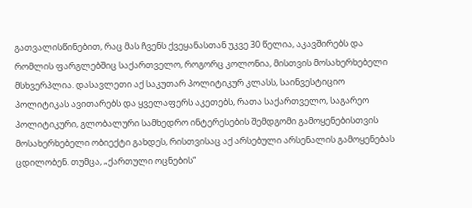გათვალისწინებით, რაც მას ჩვენს ქვეყანასთან უკვე 30 წელია, აკავშირებს და რომლის ფარგლებშიც საქართველო, როგორც კოლონია, მისთვის მოსახერხებელი მსხვერპლია. დასავლეთი აქ საკუთარ პოლიტიკურ კლასს, საინვესტიციო პოლიტიკას ავითარებს და ყველაფერს აკეთებს, რათა საქართველო, საგარეო პოლიტიკური, გლობალური სამხედრო ინტერესების შემდგომი გამოყენებისთვის მოსახერხებელი ობიექტი გახდეს, რისთვისაც აქ არსებული არსენალის გამოყენებას ცდილობენ. თუმცა, „ქართული ოცნების“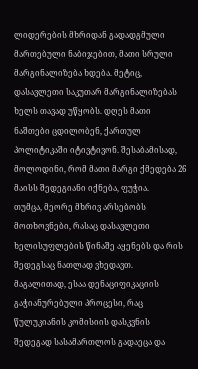ლიდერების მხრიდან გადადგმული მართებული ნაბიჯებით, მათი სრული მარგინალიზება ხდება. მეტიც, დასავლეთი საკუთარ მარგინალიზებას ხელს თავად უწყობს. დღეს მათი ნაშთები ცდილობენ, ქართულ პოლიტიკაში იტივტივონ. შესაბამისად, მოლოდინი, რომ მათი მარგი ქმედება 26 მაისს შედეგიანი იქნება, ფუჭია.
თუმცა, მეორე მხრივ არსებობს მოთხოვნები, რასაც დასავლეთი ხელისუფლების წინაშე აყენებს და რის შედეგსაც ნათლად ვხედავთ. მაგალითად, ესაა დენაციფიკაციის გაჭიანურებული პროცესი, რაც წულუკიანის კომისიის დასკვნის შედეგად სასამართლოს გადაეცა და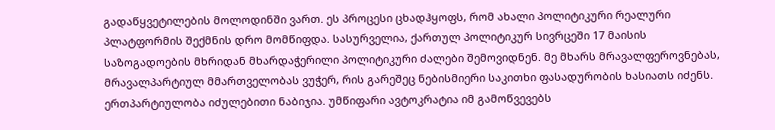გადაწყვეტილების მოლოდინში ვართ. ეს პროცესი ცხადჰყოფს, რომ ახალი პოლიტიკური რეალური პლატფორმის შექმნის დრო მომწიფდა. სასურველია, ქართულ პოლიტიკურ სივრცეში 17 მაისის საზოგადოების მხრიდან მხარდაჭერილი პოლიტიკური ძალები შემოვიდნენ. მე მხარს მრავალფეროვნებას, მრავალპარტიულ მმართველობას ვუჭერ, რის გარეშეც ნებისმიერი საკითხი ფასადურობის ხასიათს იძენს. ერთპარტიულობა იძულებითი ნაბიჯია. უმწიფარი ავტოკრატია იმ გამოწვევებს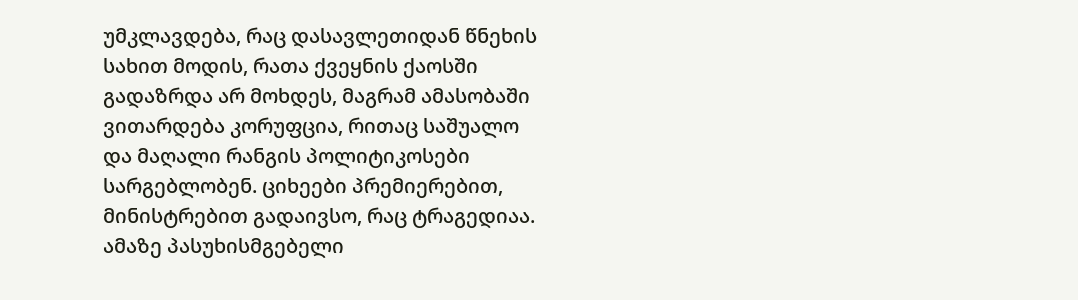უმკლავდება, რაც დასავლეთიდან წნეხის სახით მოდის, რათა ქვეყნის ქაოსში გადაზრდა არ მოხდეს, მაგრამ ამასობაში ვითარდება კორუფცია, რითაც საშუალო და მაღალი რანგის პოლიტიკოსები სარგებლობენ. ციხეები პრემიერებით, მინისტრებით გადაივსო, რაც ტრაგედიაა. ამაზე პასუხისმგებელი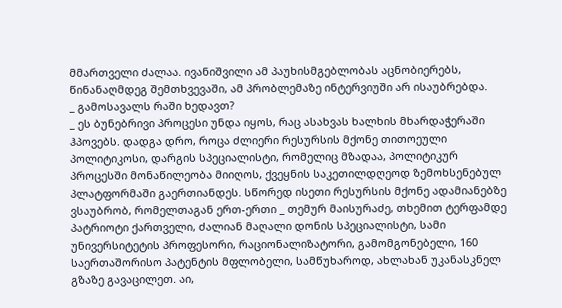მმართველი ძალაა. ივანიშვილი ამ პაუხისმგებლობას აცნობიერებს, წინანაღმდეგ შემთხვევაში, ამ პრობლემაზე ინტერვიუში არ ისაუბრებდა.
_ გამოსავალს რაში ხედავთ?
_ ეს ბუნებრივი პროცესი უნდა იყოს, რაც ასახვას ხალხის მხარდაჭერაში ჰპოვებს. დადგა დრო, როცა ძლიერი რესურსის მქონე თითოეული პოლიტიკოსი, დარგის სპეციალისტი, რომელიც მზადაა, პოლიტიკურ პროცესში მონაწილეობა მიიღოს, ქვეყნის საკეთილდღეოდ ზემოხსენებულ პლატფორმაში გაერთიანდეს. სწორედ ისეთი რესურსის მქონე ადამიანებზე ვსაუბრობ, რომელთაგან ერთ-ერთი _ თემურ მაისურაძე, თხემით ტერფამდე პატრიოტი ქართველი, ძალიან მაღალი დონის სპეციალისტი, სამი უნივერსიტეტის პროფესორი, რაციონალიზატორი, გამომგონებელი, 160 საერთაშორისო პატენტის მფლობელი, სამწუხაროდ, ახლახან უკანასკნელ გზაზე გავაცილეთ. აი,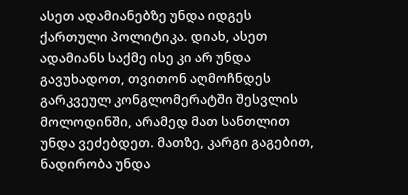ასეთ ადამიანებზე უნდა იდგეს ქართული პოლიტიკა. დიახ, ასეთ ადამიანს საქმე ისე კი არ უნდა გავუხადოთ, თვითონ აღმოჩნდეს გარკვეულ კონგლომერატში შესვლის მოლოდინში, არამედ მათ სანთლით უნდა ვეძებდეთ. მათზე, კარგი გაგებით, ნადირობა უნდა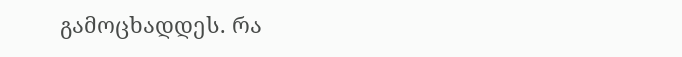გამოცხადდეს. რა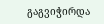გაგვიჭირდა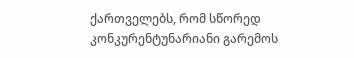ქართველებს, რომ სწორედ კონკურენტუნარიანი გარემოს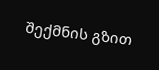შექმნის გზით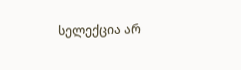სელექცია არ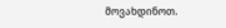მოვახდინოთ.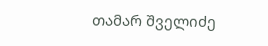თამარ შველიძე